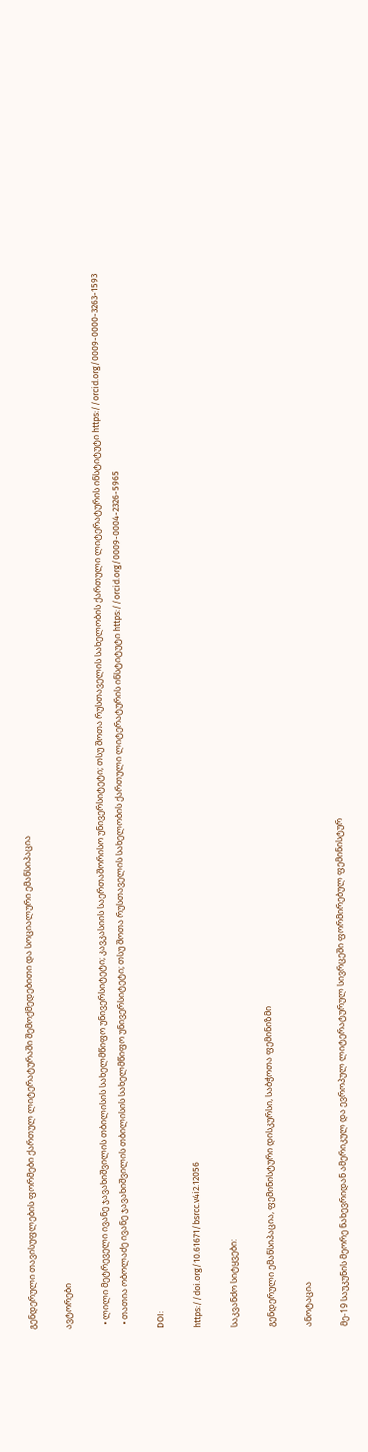გენდერული თავისუფლების ფორმები ქართულ ლიტერატურაში შემოქმედებითი და სოციალური ემანსიპაცია

ავტორები

  • ლილი მეტრეველი ივანე ჯავახიშვილის თბილისის სახელმწიფო უნივერსიტეტი; კავკასიის საერთაშორისო უნივერსიტეტი; თსუ შოთა რუსთაველის სახელობის ქართული ლიტერატურის ინსტიტუტი https://orcid.org/0009-0000-3263-1593
  • თათია ობოლაძე ივანე ჯავახიშვილის თბილისის სახელმწიფო უნივერსიტეტი; თსუ შოთა რუსთაველის სახელობის ქართული ლიტერატურის ინსტიტუტი https://orcid.org/0009-0004-2326-5965

DOI:

https://doi.org/10.61671/bsrcc.v4i2.12056

საკვანძო სიტყვები:

გენდერული ემანსიპაცია, ფემინისტური დისკურსი, საბჭოთა ფემინიზმი

ანოტაცია

მე-19 საუკუნის მეორე ნახევრიდან ამერიკულ და ევროპულ ლიტერატურულ სივრცეში ფორმირებულ ფემინისტურ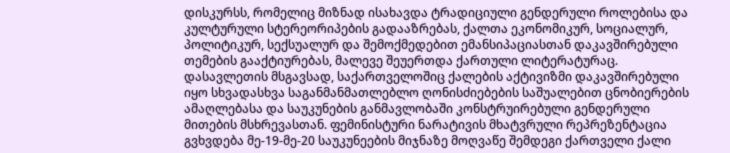დისკურსს, რომელიც მიზნად ისახავდა ტრადიციული გენდერული როლებისა და კულტურული სტერეორიპების გადააზრებას, ქალთა ეკონომიკურ, სოციალურ, პოლიტიკურ, სექსუალურ და შემოქმედებით ემანსიპაციასთან დაკავშირებული თემების გააქტიურებას, მალევე შეუერთდა ქართული ლიტერატურაც. დასავლეთის მსგავსად, საქართველოშიც ქალების აქტივიზმი დაკავშირებული იყო სხვადასხვა საგანმანმათლებლო ღონისძიებების საშუალებით ცნობიერების ამაღლებასა და საუკუნების განმავლობაში კონსტრუირებული გენდერული მითების მსხრევასთან. ფემინისტური ნარატივის მხატვრული რეპრეზენტაცია გვხვდება მე-19-მე-20 საუკუნეების მიჯნაზე მოღვაწე შემდეგი ქართველი ქალი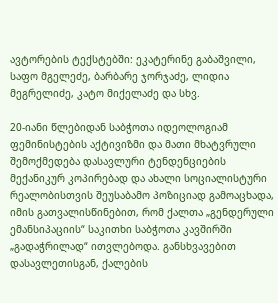ავტორების ტექსტებში: ეკატერინე გაბაშვილი, საფო მგელეძე, ბარბარე ჯორჯაძე, ლიდია მეგრელიძე, კატო მიქელაძე და სხვ.

20-იანი წლებიდან საბჭოთა იდეოლოგიამ ფემინისტების აქტივიზმი და მათი მხატვრული შემოქმედება დასავლური ტენდენციების მექანიკურ კოპირებად და ახალი სოციალისტური რეალობისთვის შეუსაბამო პოზიციად გამოაცხადა, იმის გათვალისწინებით, რომ ქალთა „გენდერული ემანსიპაციის“ საკითხი საბჭოთა კავშირში „გადაჭრილად“ ითვლებოდა. განსხვავებით დასავლეთისგან, ქალების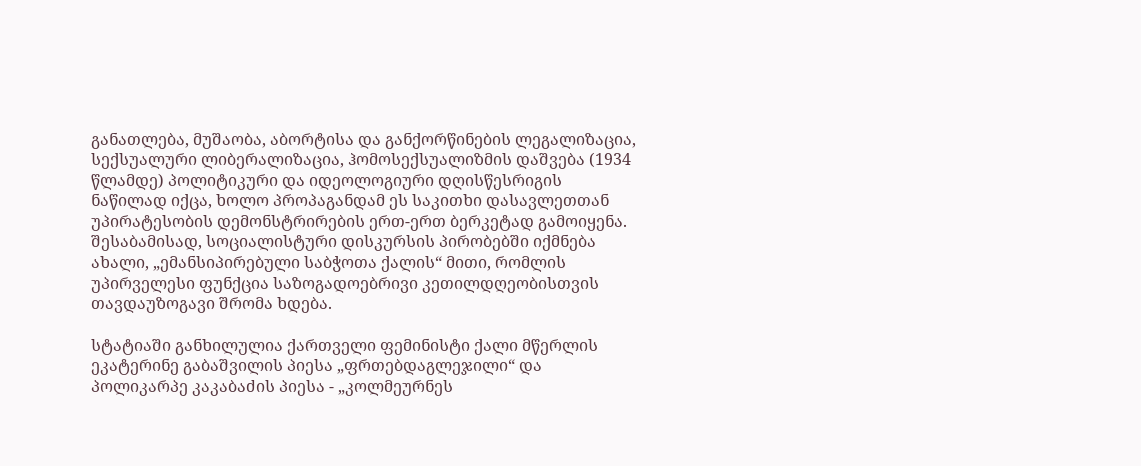განათლება, მუშაობა, აბორტისა და განქორწინების ლეგალიზაცია, სექსუალური ლიბერალიზაცია, ჰომოსექსუალიზმის დაშვება (1934 წლამდე) პოლიტიკური და იდეოლოგიური დღისწესრიგის ნაწილად იქცა, ხოლო პროპაგანდამ ეს საკითხი დასავლეთთან უპირატესობის დემონსტრირების ერთ-ერთ ბერკეტად გამოიყენა. შესაბამისად, სოციალისტური დისკურსის პირობებში იქმნება ახალი, „ემანსიპირებული საბჭოთა ქალის“ მითი, რომლის უპირველესი ფუნქცია საზოგადოებრივი კეთილდღეობისთვის თავდაუზოგავი შრომა ხდება.

სტატიაში განხილულია ქართველი ფემინისტი ქალი მწერლის ეკატერინე გაბაშვილის პიესა „ფრთებდაგლეჯილი“ და პოლიკარპე კაკაბაძის პიესა - „კოლმეურნეს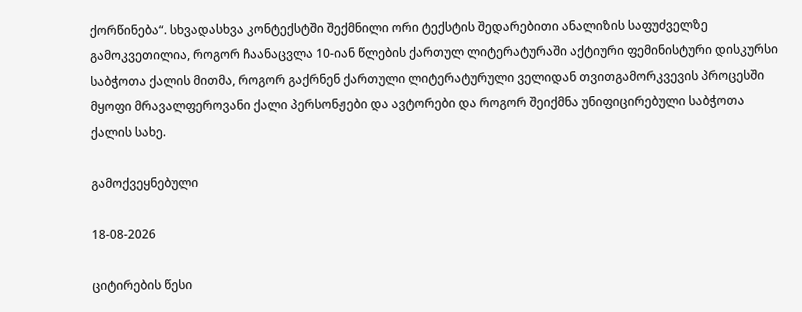ქორწინება“. სხვადასხვა კონტექსტში შექმნილი ორი ტექსტის შედარებითი ანალიზის საფუძველზე გამოკვეთილია, როგორ ჩაანაცვლა 10-იან წლების ქართულ ლიტერატურაში აქტიური ფემინისტური დისკურსი საბჭოთა ქალის მითმა, როგორ გაქრნენ ქართული ლიტერატურული ველიდან თვითგამორკვევის პროცესში მყოფი მრავალფეროვანი ქალი პერსონჟები და ავტორები და როგორ შეიქმნა უნიფიცირებული საბჭოთა ქალის სახე.

გამოქვეყნებული

18-08-2026

ციტირების წესი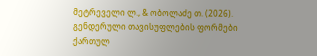მეტრეველი ლ., & ობოლაძე თ. (2026). გენდერული თავისუფლების ფორმები ქართულ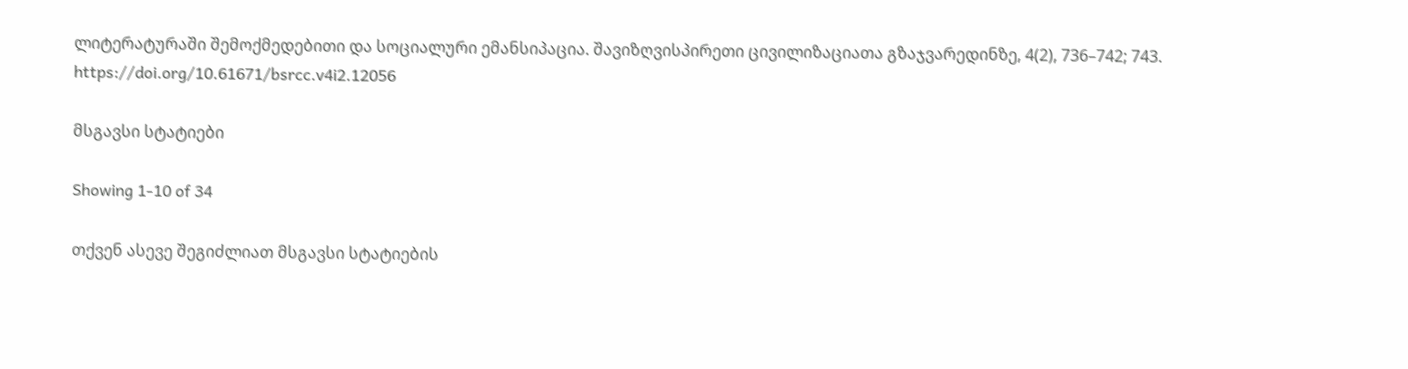ლიტერატურაში შემოქმედებითი და სოციალური ემანსიპაცია. შავიზღვისპირეთი ცივილიზაციათა გზაჯვარედინზე, 4(2), 736–742; 743. https://doi.org/10.61671/bsrcc.v4i2.12056

მსგავსი სტატიები

Showing 1-10 of 34

თქვენ ასევე შეგიძლიათ მსგავსი სტატიების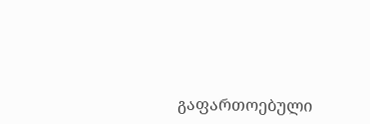გაფართოებული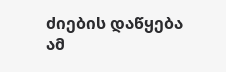ძიების დაწყება ამ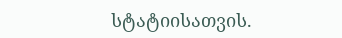სტატიისათვის.